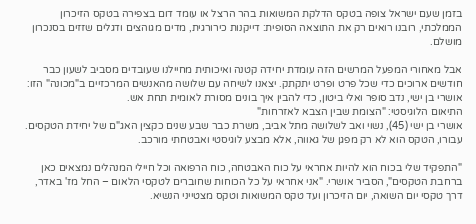בזמן שעם ישראל צופה בטקס הדלקת המשואות בהר הרצל או עומד דום בצפירה בטקס הזיכרון הממלכתי, רובנו רואים רק את התוצאה הסופית: דייקנות כירורגית, מדים מגוהצים ודגלים שזזים בסנכרון מושלם.

אבל מאחורי המפעל המרשים הזה עומדת יחידה קטנה ואיכותית מחיילנו שעובדים מסביב לשעון כבר חודשים ארוכים כדי שכל פרט ופרט יתקתק. יצאנו לשיחה עם שלושה מהאנשים המרכזיים ב"מכונה" הזו: אושרי בן ישי, נדב סופר ואלי ביטון, כדי להבין איך בונים מסורת לאומית תחת אש.
התיאום הלוגיסטי: "הצומת שבין הצבא לאזרחות"
אושרי בן ישי (45), נשוי ואב לשלושה מתל אביב, משרת כבר שבע שנים כקצין האג"ם של יחידת הטקסים. עבורו, הטקס הוא לא רק מפגן של גאווה, אלא מבצע לוגיסטי ואבטחתי מורכב.

"התפקיד שלי בכוח הוא להיות אחראי על כוח האבטחה, כוח הרפואה וכל חיילי המנהלים נמצאים כאן ברחבת הטקסים", הסביר אושרי. "אני אחראי על כל הכוחות שחוברים לטקסי הלאום – החל מז' באדר, דרך טקסי יום השואה, יום הזיכרון ועד טקס המשואות וטקס מצטייני הנשיא.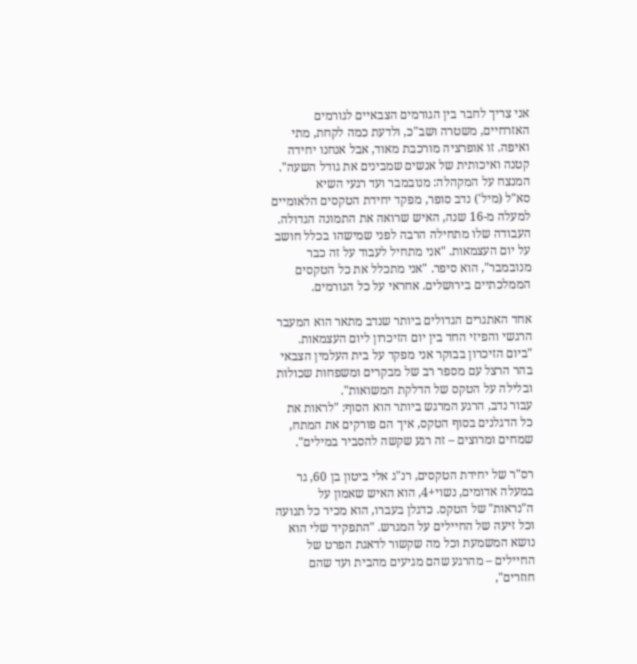אני צריך לחבר בין הגורמים הצבאיים לגורמים האזרחיים, משטרה ושב"כ, ולדעת כמה לקחת, מתי ואיפה. זו אופרציה מורכבת מאוד, אבל אנחנו יחידה קטנה ואיכותית של אנשים שמבינים את גודל השעה".
המנצח על המקהלה: מנובמבר ועד רגעי השיא
סא"ל (מיל') נדב סופר, מפקד יחידת הטקסים הלאומיים למעלה מ-16 שנה, האיש שרואה את התמונה הגדולה. העבודה שלו מתחילה הרבה לפני שמישהו בכלל חושב על יום העצמאות. "אני מתחיל לעבוד על זה כבר מנובמבר", הוא סיפר. "אני מתכלל את כל הטקסים הממלכתיים בירושלים. אחראי על כל הגורמים.

אחד האתגרים הגדולים ביותר שנדב מתאר הוא המעבר הרגשי והפיזי החד בין יום הזיכרון ליום העצמאות. "ביום הזיכרון בבוקר אני מפקד על בית העלמין הצבאי בהר הרצל עם מספר רב של מבקרים ומשפחות שכולות ובלילה על הטקס של הדלקת המשואות".
עבור נדב, הרגע המרגש ביותר הוא הסוף: "לראות את כל הדגלנים בסוף הטקס, איך הם פורקים את המתח, שמחים ומרוצים – זה רגע שקשה להסביר במילים".

רס"ר של יחידת הטקסים, רנ"ג אלי ביטון בן 60, גר במעלה אדומים, נשוי+4, הוא האיש שאמון על ה"נראות" של הטקס. כדגלן בעברו, הוא מכיר כל תנועה וכל זיעה של החיילים על המגרש. "התפקיד שלי הוא נושא המשמעת וכל מה שקשור לדאגת הפרט של החיילים – מהרגע שהם מגיעים מהבית ועד שהם חוזרים",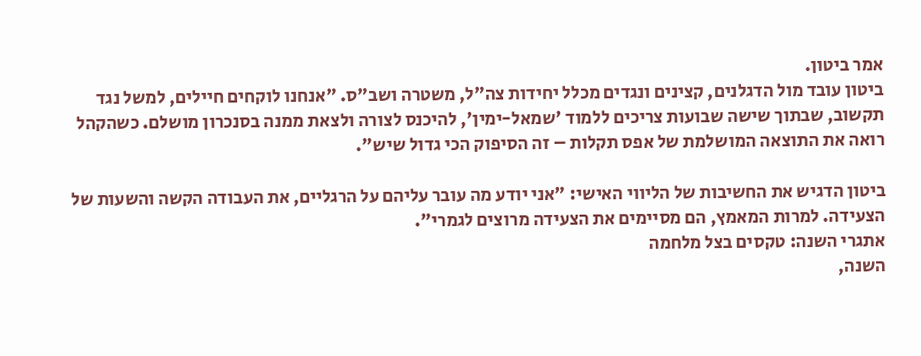אמר ביטון.
ביטון עובד מול הדגלנים, קצינים ונגדים מכלל יחידות צה"ל, משטרה ושב"ס. "אנחנו לוקחים חיילים, למשל נגד תקשוב, שבתוך שישה שבועות צריכים ללמוד 'שמאל-ימין', להיכנס לצורה ולצאת ממנה בסנכרון מושלם. כשהקהל רואה את התוצאה המושלמת של אפס תקלות – זה הסיפוק הכי גדול שיש".

ביטון הדגיש את החשיבות של הליווי האישי: "אני יודע מה עובר עליהם על הרגליים, את העבודה הקשה והשעות של הצעידה. למרות המאמץ, הם מסיימים את הצעידה מרוצים לגמרי".
אתגרי השנה: טקסים בצל מלחמה
השנה,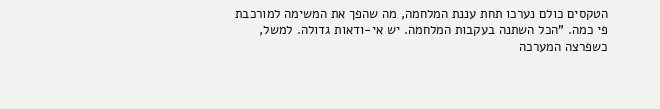הטקסים כולם נערכו תחת עננת המלחמה, מה שהפך את המשימה למורכבת פי כמה. "הכל השתנה בעקבות המלחמה. יש אי-ודאות גדולה. למשל, כשפרצה המערכה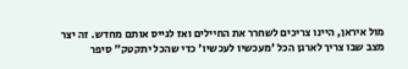מול איראן, היינו צריכים לשחרר את החיילים ואז לגייס אותם מחדש. זה יצר מצב שבו צריך לארגן הכל 'מעכשיו לעכשיו' כדי שהכל יתקטק" סיפר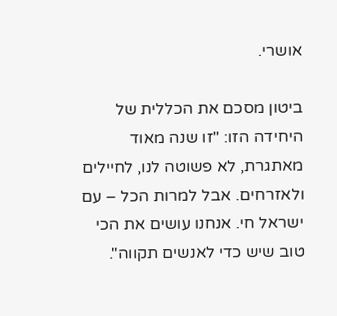אושרי.

ביטון מסכם את הכללית של היחידה הזו: "זו שנה מאוד מאתגרת, לא פשוטה לנו, לחיילים ולאזרחים. אבל למרות הכל – עם ישראל חי. אנחנו עושים את הכי טוב שיש כדי לאנשים תקווה".